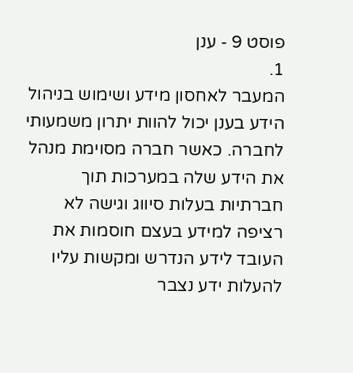פוסט 9 - ענן
1.
המעבר לאחסון מידע ושימוש בניהול הידע בענן יכול להוות יתרון משמעותי לחברה. כאשר חברה מסוימת מנהל את הידע שלה במערכות תוך חברתיות בעלות סיווג וגישה לא רציפה למידע בעצם חוסמות את העובד לידע הנדרש ומקשות עליו להעלות ידע נצבר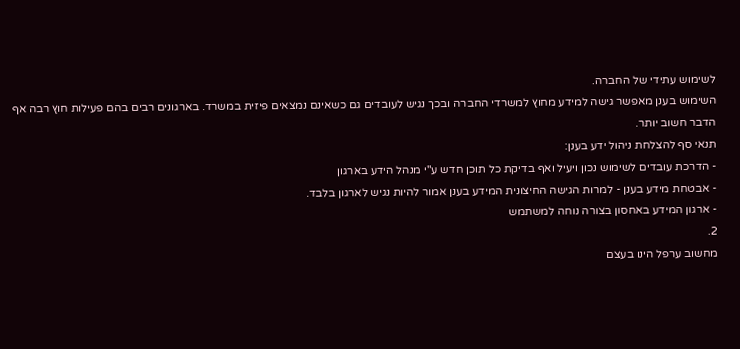לשימוש עתידי של החברה.
השימוש בענן מאפשר גישה למידע מחוץ למשרדי החברה ובכך נגיש לעובדים גם כשאינם נמצאים פיזית במשרד. בארגונים רבים בהם פעילות חוץ רבה אף הדבר חשוב יותר.
תנאי סף להצלחת ניהול ידע בענן:
- הדרכת עובדים לשימוש נכון ויעיל ואף בדיקת כל תוכן חדש ע"י מנהל הידע בארגון
- אבטחת מידע בענן - למרות הגישה החיצונית המידע בענן אמור להיות נגיש לארגון בלבד.
- ארגון המידע באחסון בצורה נוחה למשתמש
2.
מחשוב ערפל הינו בעצם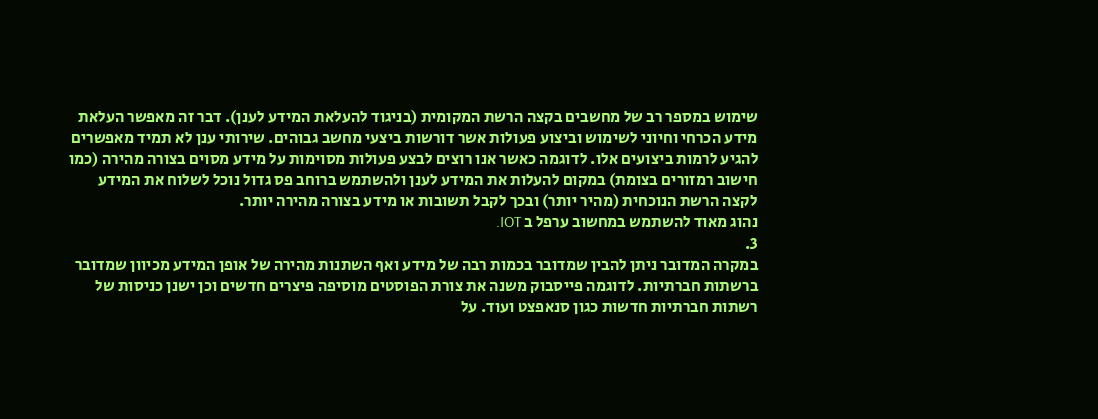שימוש במספר רב של מחשבים בקצה הרשת המקומית (בניגוד להעלאת המידע לענן). דבר זה מאפשר העלאת מידע הכרחי וחיוני לשימוש וביצוע פעולות אשר דורשות ביצעי מחשב גבוהים. שירותי ענן לא תמיד מאפשרים להגיע לרמות ביצועים אלו. לדוגמה כאשר אנו רוצים לבצע פעולות מסוימות על מידע מסוים בצורה מהירה (כמו חישוב רמזורים בצומת) במקום להעלות את המידע לענן ולהשתמש ברוחב פס גדול נוכל לשלוח את המידע לקצה הרשת הנוכחית (מהיר יותר) ובכך לקבל תשובות או מידע בצורה מהירה יותר.
נהוג מאוד להשתמש במחשוב ערפל ב IOT.
3.
במקרה המדובר ניתן להבין שמדובר בכמות רבה של מידע ואף השתנות מהירה של אופן המידע מכיוון שמדובר ברשתות חברתיות. לדוגמה פייסבוק משנה את צורת הפוסטים מוסיפה פיצרים חדשים וכן ישנן כניסות של רשתות חברתיות חדשות כגון סנאפצט ועוד. על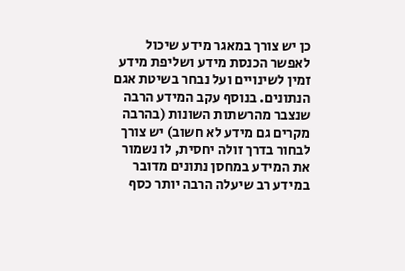כן יש צורך במאגר מידע שיכול לאפשר הכנסת מידע ושליפת מידע זמין לשינויים ועל נבחר בשיטת אגם הנתונים. בנוסף עקב המידע הרבה שנצבר מהרשתות השונות (בהרבה מקרים גם מידע לא חשוב) יש צורך לבחור בדרך זולה יחסית, לו נשמור את המידע במחסן נתונים מדובר במידע רב שיעלה הרבה יותר כסף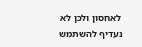לאחסון ולכן לא נעדיף להשתמש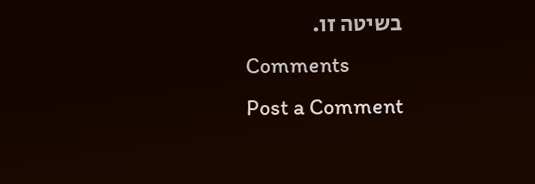בשיטה זו.
Comments
Post a Comment